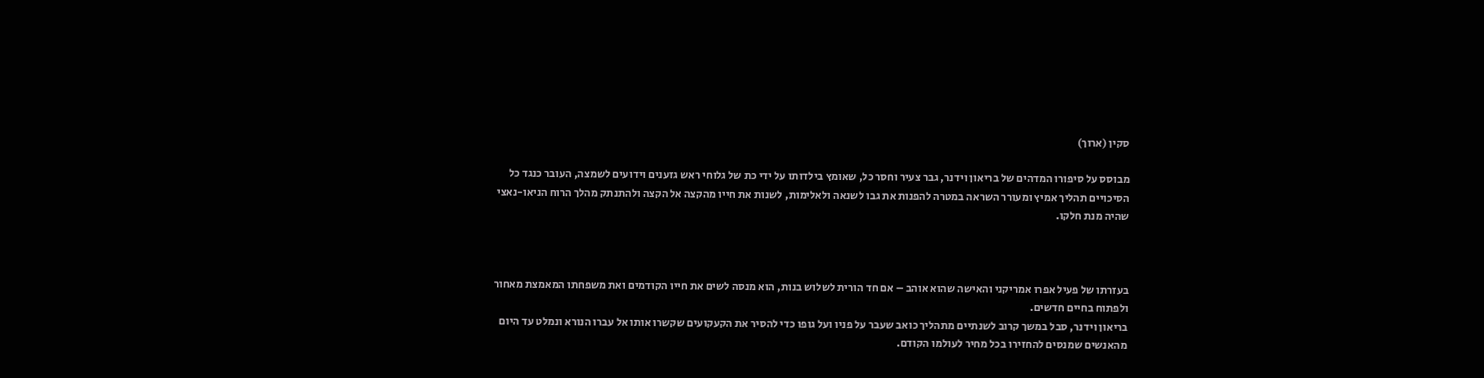סקין (ארוך)

מבוסס על סיפורו המדהים של בריאון וידנר, גבר צעיר וחסר כל, שאומץ בילדותו על ידי כת של גלוחי ראש גזענים וידועים לשמצה, העובר כנגד כל הסיכויים תהליך אמיץ ומעורר השראה במטרה להפנות את גבו לשנאה ולאלימות, לשנות את חייו מהקצה אל הקצה ולהתנתק מהלך הרוח הניאו-נאצי שהיה מנת חלקו.



בעזרתו של פעיל אפרו אמריקני והאישה שהוא אוהב – אם חד הורית לשלוש בנות, הוא מנסה לשים את חייו הקודמים ואת משפחתו המאמצת מאחור ולפתוח בחיים חדשים.
בריאון וידנר, סבל במשך קרוב לשנתיים מתהליך כואב שעבר על פניו ועל גופו כדי להסיר את הקעקועים שקשרו אותו אל עברו הנורא ונמלט עד היום מהאנשים שמנסים להחזירו בכל מחיר לעולמו הקודם.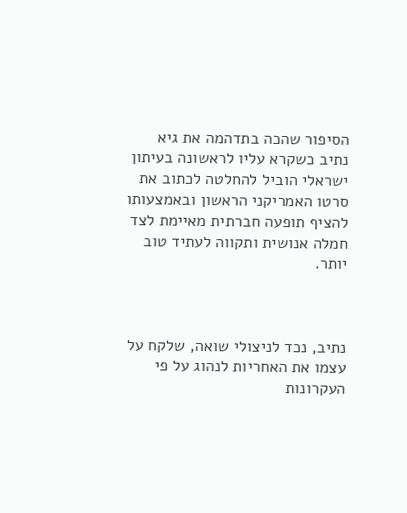הסיפור שהכה בתדהמה את גיא נתיב כשקרא עליו לראשונה בעיתון ישראלי הוביל להחלטה לכתוב את סרטו האמריקני הראשון ובאמצעותו להציף תופעה חברתית מאיימת לצד חמלה אנושית ותקווה לעתיד טוב יותר.



נתיב, נכד לניצולי שואה, שלקח על עצמו את האחריות לנהוג על פי העקרונות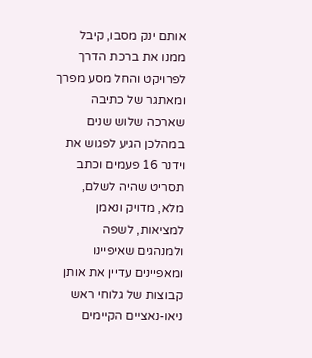אותם ינק מסבו, קיבל ממנו את ברכת הדרך לפרויקט והחל מסע מפרך ומאתגר של כתיבה שארכה שלוש שנים במהלכן הגיע לפגוש את וידנר 16 פעמים וכתב תסריט שהיה לשלם, מלא, מדויק ונאמן למציאות, לשפה ולמנהגים שאיפיינו ומאפיינים עדיין את אותן קבוצות של גלוחי ראש ניאו-נאציים הקיימים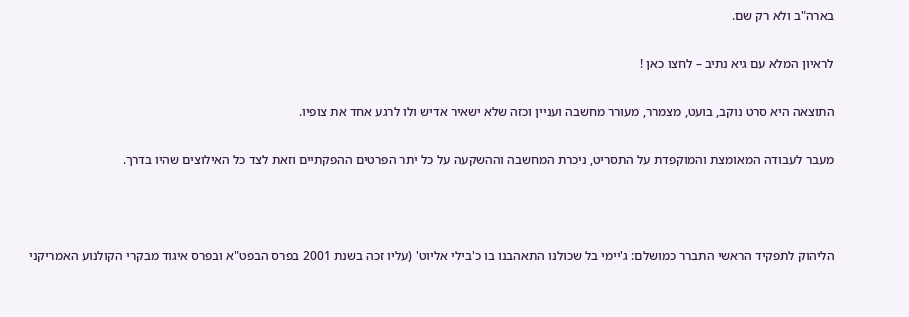בארה"ב ולא רק שם.

לראיון המלא עם גיא נתיב – לחצו כאן !

התוצאה היא סרט נוקב, בועט, מצמרר, מעורר מחשבה ועניין וכזה שלא ישאיר אדיש ולו לרגע אחד את צופיו.

מעבר לעבודה המאומצת והמוקפדת על התסריט, ניכרת המחשבה וההשקעה על כל יתר הפרטים ההפקתיים וזאת לצד כל האילוצים שהיו בדרך.



הליהוק לתפקיד הראשי התברר כמושלם: ג'יימי בל שכולנו התאהבנו בו כ'בילי אליוט' (עליו זכה בשנת 2001 בפרס הבפט"א ובפרס איגוד מבקרי הקולנוע האמריקני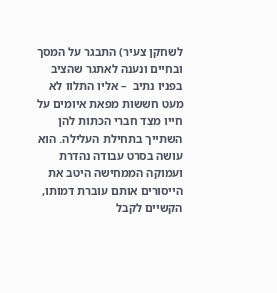לשחקן צעיר) התבגר על המסך ובחיים ונענה לאתגר שהציב בפניו נתיב  – אליו התלוו לא מעט חששות מפאת איומים על חייו מצד חברי הכתות להן השתייך בתחילת העלילה. הוא עושה בסרט עבודה נהדרת ועמוקה הממחישה היטב את הייסורים אותם עוברת דמותו, הקשיים לקבל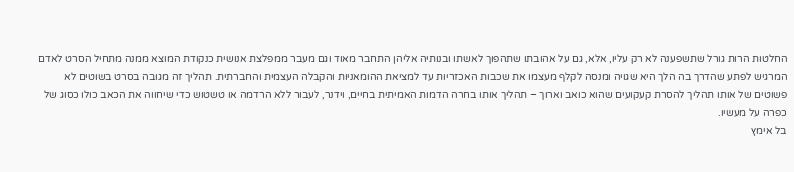החלטות הרות גורל שתשפענה לא רק עליו, אלא, גם על אהובתו שתהפוך לאשתו ובנותיה אליהן התחבר מאוד וגם מעבר ממפלצת אנושית כנקודת המוצא ממנה מתחיל הסרט לאדם המרגיש לפתע שהדרך בה הלך היא שגויה ומנסה לקלף מעצמו את שכבות האכזריות עד למציאת ההומאניות והקבלה העצמית והחברתית. תהליך זה מגובה בסרט בשוטים לא פשוטים של אותו תהליך להסרת קעקועים שהוא כואב וארוך – תהליך אותו בחרה הדמות האמיתית בחיים, וידנר, לעבור ללא הרדמה או טשטוש כדי שיחווה את הכאב כולו כסוג של כפרה על מעשיו.
בל אימץ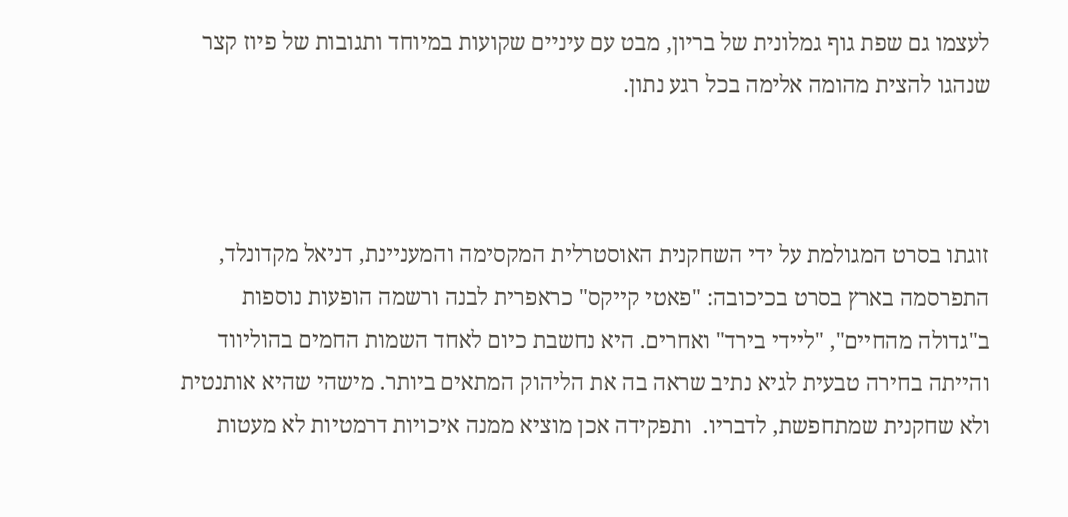לעצמו גם שפת גוף גמלונית של בריון, מבט עם עיניים שקועות במיוחד ותגובות של פיוז קצר שנהגו להצית מהומה אלימה בכל רגע נתון.



זוגתו בסרט המגולמת על ידי השחקנית האוסטרלית המקסימה והמעניינת, דניאל מקדונלד, התפרסמה בארץ בסרט בכיכובה: "פאטי קייקס" כראפרית לבנה ורשמה הופעות נוספות ב"גדולה מהחיים", "ליידי בירד" ואחרים. היא נחשבת כיום לאחד השמות החמים בהוליווד והייתה בחירה טבעית לגיא נתיב שראה בה את הליהוק המתאים ביותר. מישהי שהיא אותנטית ולא שחקנית שמתחפשת, לדבריו.  ותפקידה אכן מוציא ממנה איכויות דרמטיות לא מעטות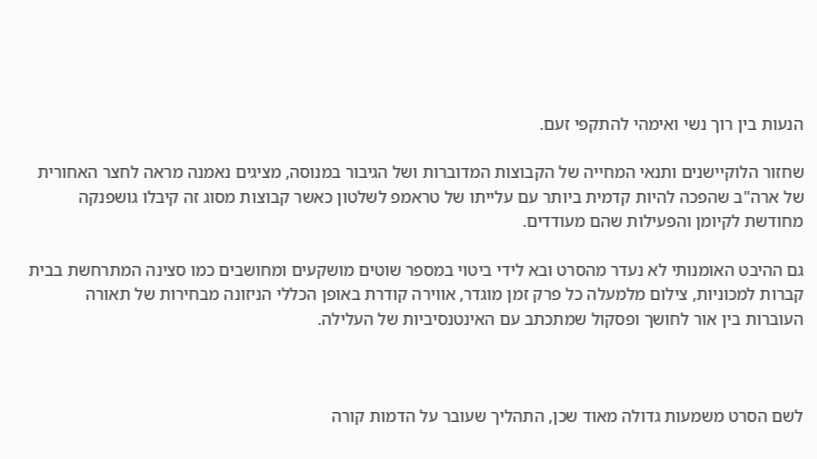הנעות בין רוך נשי ואימהי להתקפי זעם.

שחזור הלוקיישנים ותנאי המחייה של הקבוצות המדוברות ושל הגיבור במנוסה, מציגים נאמנה מראה לחצר האחורית של ארה"ב שהפכה להיות קדמית ביותר עם עלייתו של טראמפ לשלטון כאשר קבוצות מסוג זה קיבלו גושפנקה מחודשת לקיומן והפעילות שהם מעודדים.

גם ההיבט האומנותי לא נעדר מהסרט ובא לידי ביטוי במספר שוטים מושקעים ומחושבים כמו סצינה המתרחשת בבית קברות למכוניות, צילום מלמעלה כל פרק זמן מוגדר, אווירה קודרת באופן הכללי הניזונה מבחירות של תאורה העוברות בין אור לחושך ופסקול שמתכתב עם האינטנסיביות של העלילה.



לשם הסרט משמעות גדולה מאוד שכן, התהליך שעובר על הדמות קורה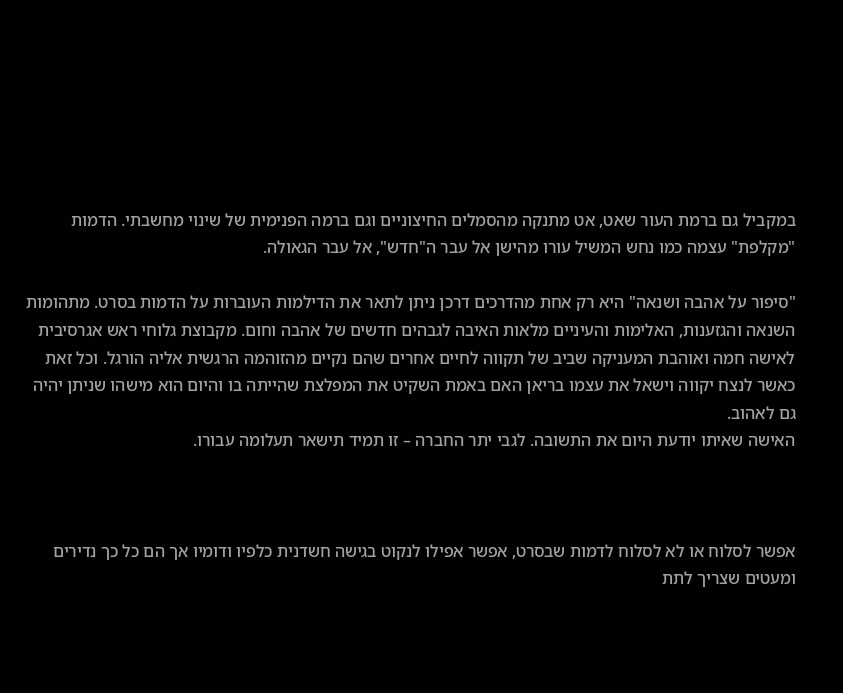במקביל גם ברמת העור שאט, אט מתנקה מהסמלים החיצוניים וגם ברמה הפנימית של שינוי מחשבתי. הדמות "מקלפת" עצמה כמו נחש המשיל עורו מהישן אל עבר ה"חדש", אל עבר הגאולה.

"סיפור על אהבה ושנאה" היא רק אחת מהדרכים דרכן ניתן לתאר את הדילמות העוברות על הדמות בסרט. מתהומות השנאה והגזענות, האלימות והעיניים מלאות האיבה לגבהים חדשים של אהבה וחום. מקבוצת גלוחי ראש אגרסיבית לאישה חמה ואוהבת המעניקה שביב של תקווה לחיים אחרים שהם נקיים מהזוהמה הרגשית אליה הורגל. וכל זאת כאשר לנצח יקווה וישאל את עצמו בריאן האם באמת השקיט את המפלצת שהייתה בו והיום הוא מישהו שניתן יהיה גם לאהוב.
האישה שאיתו יודעת היום את התשובה. לגבי יתר החברה – זו תמיד תישאר תעלומה עבורו.



אפשר לסלוח או לא לסלוח לדמות שבסרט, אפשר אפילו לנקוט בגישה חשדנית כלפיו ודומיו אך הם כל כך נדירים ומעטים שצריך לתת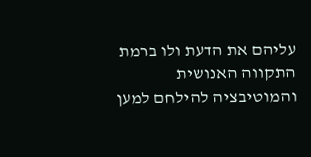עליהם את הדעת ולו ברמת התקווה האנושית והמוטיבציה להילחם למען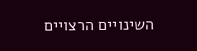השינויים הרצויים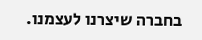בחברה שיצרנו לעצמנו.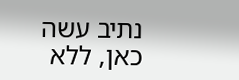נתיב עשה כאן, ללא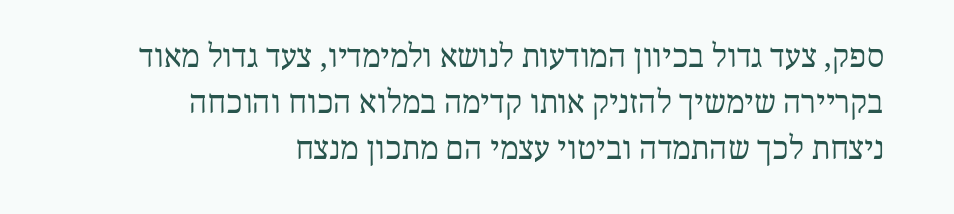ספק, צעד גדול בכיוון המודעות לנושא ולמימדיו, צעד גדול מאוד בקריירה שימשיך להזניק אותו קדימה במלוא הכוח והוכחה ניצחת לכך שהתמדה וביטוי עצמי הם מתכון מנצח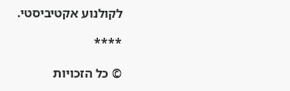לקולנוע אקטיביסטי.

****

© כל הזכויות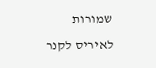שמורות לאיריס לקנר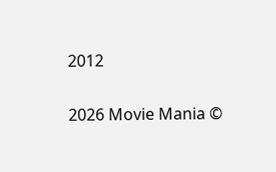2012

2026 Movie Mania ©